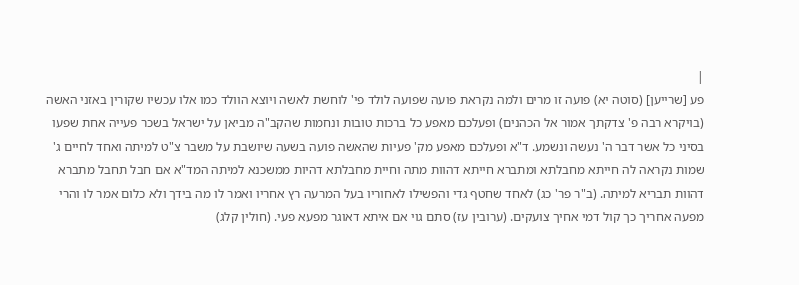|
פע [שרייען] (סוטה יא) פועה זו מרים ולמה נקראת פועה שפועה לולד פי' לוחשת לאשה ויוצא הוולד כמו אלו עכשיו שקורין באזני האשה (בויקרא רבה פ' צדקתך אמור אל הכהנים) ופעלכם מאפע כל ברכות טובות ונחמות שהקב"ה מביאן על ישראל בשכר פעייה אחת שפעו בסיני כל אשר דבר ה' נעשה ונשמע. ד"א ופעלכם מאפע מק' פעיות שהאשה פועה בשעה שיושבת על משבר צ"ט למיתה ואחד לחיים ג' שמות נקראה לה חייתא מחבלתא ומתברא חייתא דהוות מתה וחיית מחבלתא דהיות ממשכנא למיתה המד"א אם חבל תחבל מתברא דהוות תבריא למיתה. (ב"ר פר' כג) לאחד שחטף גדי והפשילו לאחוריו בעל המרעה רץ אחריו ואמר לו מה בידך ולא כלום אמר לו והרי מפעה אחריך כך קול דמי אחיך צועקים. (ערובין עז) סתם גוי אם איתא דאוגר מפעא פעי. (חולין קלג)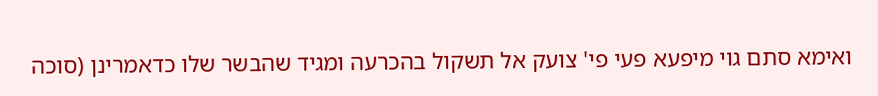ואימא סתם גוי מיפעא פעי פי' צועק אל תשקול בהכרעה ומגיד שהבשר שלו כדאמרינן (סוכה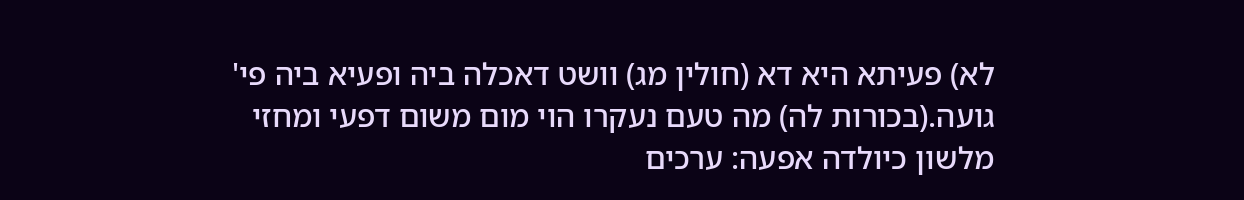לא) פעיתא היא דא (חולין מג) וושט דאכלה ביה ופעיא ביה פי' גועה.(בכורות לה) מה טעם נעקרו הוי מום משום דפעי ומחזי מלשון כיולדה אפעה: ערכים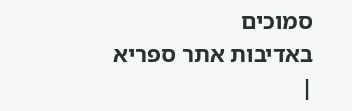סמוכים
באדיבות אתר ספריא
|